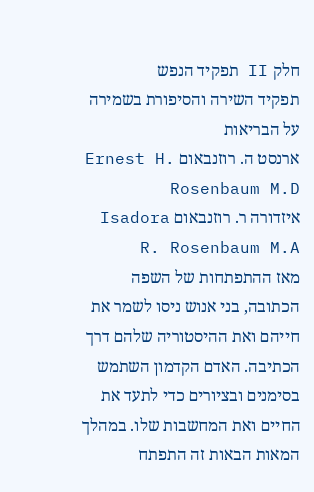חלק II תפקיד הנפש
תפקיד השירה והסיפורת בשמירה על הבריאות
ארנסט ה. רוזנבאום Ernest H. Rosenbaum M.D
איזדורה ר. רוזנבאום Isadora R. Rosenbaum M.A
מאז ההתפתחות של השפה הכתובה, בני אנוש ניסו לשמר את חייהם ואת ההיסטוריה שלהם דרך הכתיבה. האדם הקדמון השתמש בסימנים ובציורים כדי לתעד את החיים ואת המחשבות שלו. במהלך המאות הבאות זה התפתח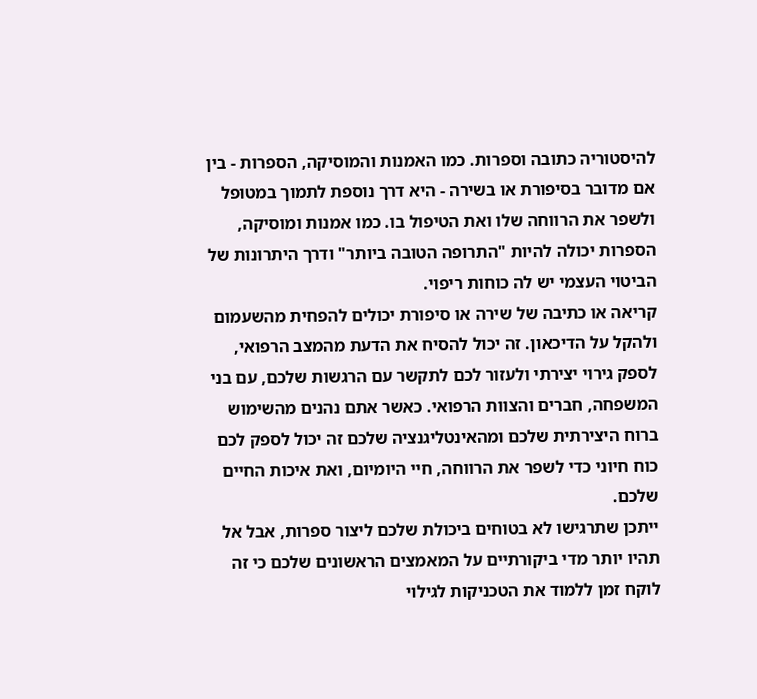להיסטוריה כתובה וספרות. כמו האמנות והמוסיקה, הספרות - בין אם מדובר בסיפורת או בשירה - היא דרך נוספת לתמוך במטופל ולשפר את הרווחה שלו ואת הטיפול בו. כמו אמנות ומוסיקה, הספרות יכולה להיות "התרופה הטובה ביותר" ודרך היתרונות של הביטוי העצמי יש לה כוחות ריפוי.
קריאה או כתיבה של שירה או סיפורת יכולים להפחית מהשעמום ולהקל על הדיכאון. זה יכול להסיח את הדעת מהמצב הרפואי, לספק גירוי יצירתי ולעזור לכם לתקשר עם הרגשות שלכם, עם בני המשפחה, חברים והצוות הרפואי. כאשר אתם נהנים מהשימוש ברוח היצירתית שלכם ומהאינטליגנציה שלכם זה יכול לספק לכם כוח חיוני כדי לשפר את הרווחה, חיי היומיום, ואת איכות החיים שלכם.
ייתכן שתרגישו לא בטוחים ביכולת שלכם ליצור ספרות, אבל אל תהיו יותר מדי ביקורתיים על המאמצים הראשונים שלכם כי זה לוקח זמן ללמוד את הטכניקות לגילוי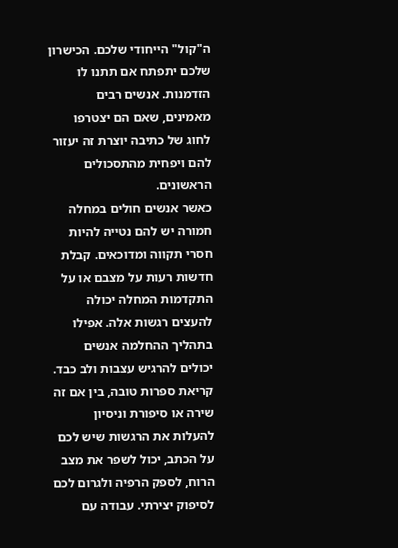ה"קול" הייחודי שלכם. הכישרון שלכם יתפתח אם תתנו לו הזדמנות. אנשים רבים מאמינים, שאם הם יצטרפו לחוג של כתיבה יוצרת זה יעזור להם ויפחית מהתסכולים הראשונים.
כאשר אנשים חולים במחלה חמורה יש להם נטייה להיות חסרי תקווה ומדוכאים. קבלת חדשות רעות על מצבם או על התקדמות המחלה יכולה להעצים רגשות אלה. אפילו בתהליך ההחלמה אנשים יכולים להרגיש עצבות ולב כבד. קריאת ספרות טובה, בין אם זה שירה או סיפורת וניסיון להעלות את הרגשות שיש לכם על הכתב, יכול לשפר את מצב הרוח, לספק הרפיה ולגרום לכם לסיפוק יצירתי. עבודה עם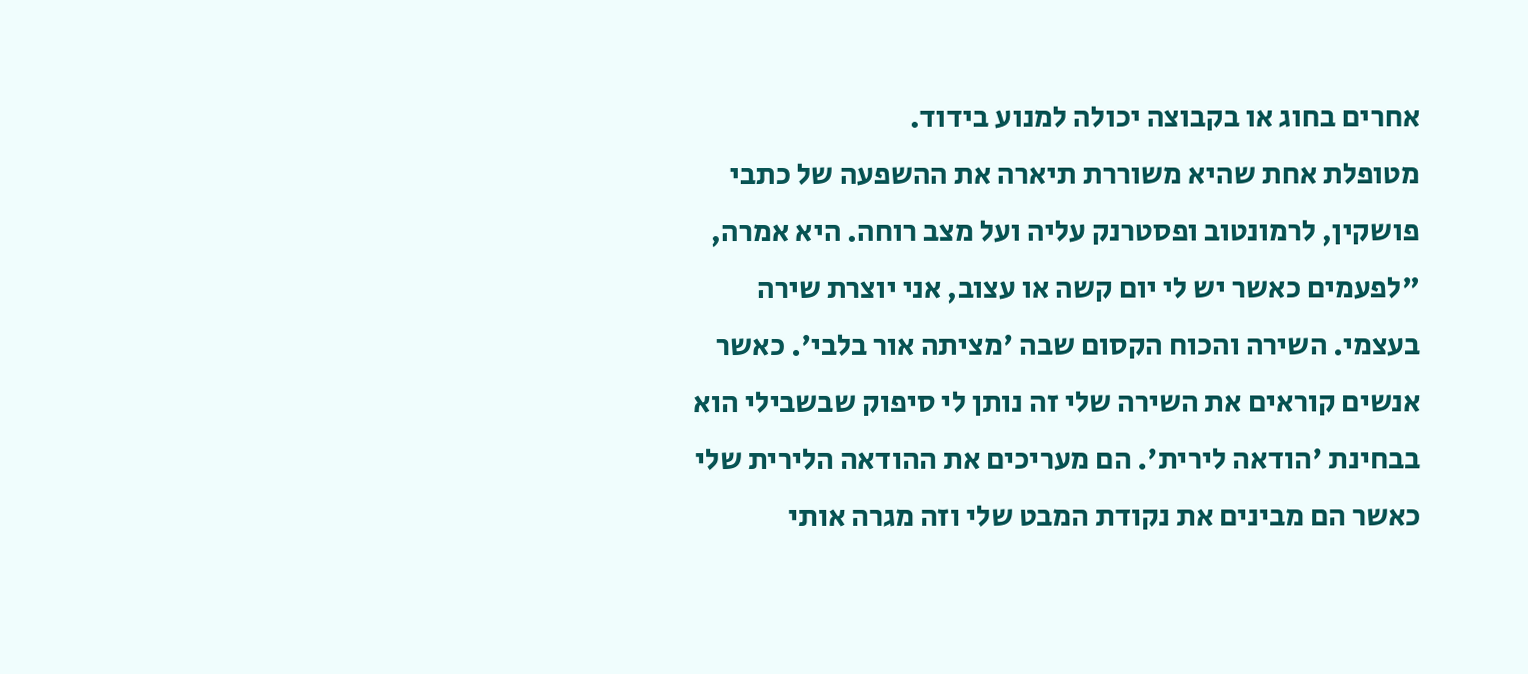אחרים בחוג או בקבוצה יכולה למנוע בידוד.
מטופלת אחת שהיא משוררת תיארה את ההשפעה של כתבי פושקין, לרמונטוב ופסטרנק עליה ועל מצב רוחה. היא אמרה, "לפעמים כאשר יש לי יום קשה או עצוב, אני יוצרת שירה בעצמי. השירה והכוח הקסום שבה 'מציתה אור בלבי'. כאשר אנשים קוראים את השירה שלי זה נותן לי סיפוק שבשבילי הוא בבחינת 'הודאה לירית'. הם מעריכים את ההודאה הלירית שלי כאשר הם מבינים את נקודת המבט שלי וזה מגרה אותי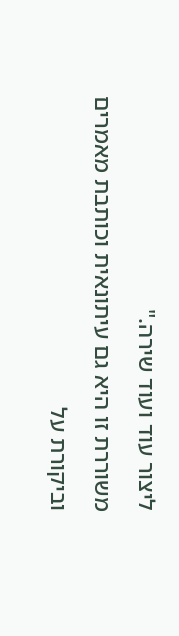ליצור עוד ועוד שירה."
משוררת זו היא גם עיתונאית וכותבת מאמרים וביקורת על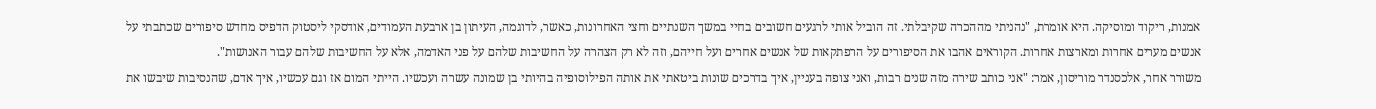אמנות, ריקוד ומוסיקה. היא אומרת, "נהניתי מההכרה שקיבלתי. זה הוביל אותי לרגעים חשובים בחיי במשך השנתיים וחצי האחרונות, כאשר, לדוגמה, העיתון בן ארבעת העמודים, אודסקי ליסטוק הדפיס מחדש סיפורים שכתבתי על אנשים מערים אחרות ומארצות אחרות. הקוראים אהבו את הסיפורים על הרפתקאות של אנשים אחרים ועל חייהם, וזה לא רק הצהרה על החשיבות שלהם על פני האדמה, אלא על החשיבות שלהם עבור האנושות".
משורר אחר, אלכסנדר מוריסון, אמר: "אני כותב שירה מזה שנים רבות, ואני צופה בעניין, איך בדרכים שונות ביטאתי את אותה הפילוסופיה בהיותי בן שמונה עשרה ועכשיו. הייתי המום אז וגם עכשיו, איך אדם, שהנסיבות שיבשו את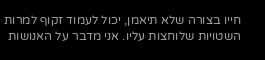חייו בצורה שלא תיאמן, יכול לעמוד זקוף למרות השטויות שלוחצות עליו. אני מדבר על האנושות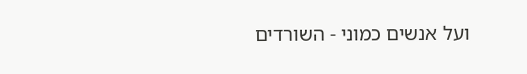ועל אנשים כמוני - השורדים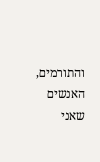והתורמים, האנשים שאני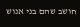חושב שהם בני אנוש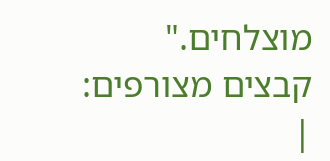מוצלחים."
קבצים מצורפים:
|